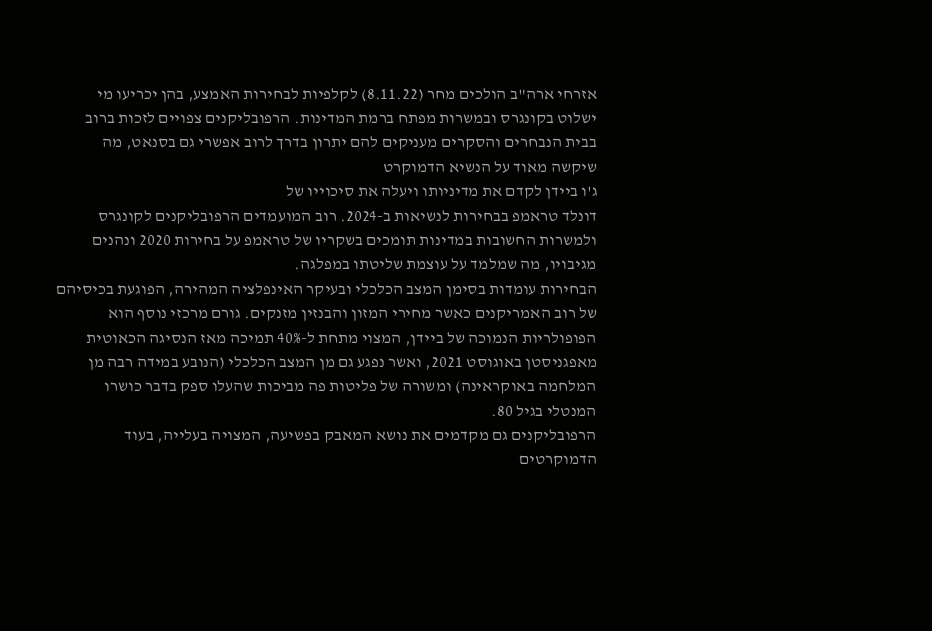אזרחי ארה"ב הולכים מחר (8.11.22) לקלפיות לבחירות האמצע, בהן יכריעו מי ישלוט בקונגרס ובמשרות מפתח ברמת המדינות. הרפובליקנים צפויים לזכות ברוב בבית הנבחרים והסקרים מעניקים להם יתרון בדרך לרוב אפשרי גם בסנאט, מה שיקשה מאוד על הנשיא הדמוקרט
ג'ו ביידן לקדם את מדיניותו ויעלה את סיכוייו של
דונלד טראמפ בבחירות לנשיאות ב-2024. רוב המועמדים הרפובליקנים לקונגרס ולמשרות החשובות במדינות תומכים בשקריו של טראמפ על בחירות 2020 ונהנים מגיבויו, מה שמלמד על עוצמת שליטתו במפלגה.
הבחירות עומדות בסימן המצב הכלכלי ובעיקר האינפלציה המהירה, הפוגעת בכיסיהם של רוב האמריקנים כאשר מחירי המזון והבנזין מזנקים. גורם מרכזי נוסף הוא הפופולריות הנמוכה של ביידן, המצוי מתחת ל-40% תמיכה מאז הנסיגה הכאוטית מאפגניסטן באוגוסט 2021, ואשר נפגע גם מן המצב הכלכלי (הנובע במידה רבה מן המלחמה באוקראינה) ומשורה של פליטות פה מביכות שהעלו ספק בדבר כושרו המנטלי בגיל 80.
הרפובליקנים גם מקדמים את נושא המאבק בפשיעה, המצויה בעלייה, בעוד הדמוקרטים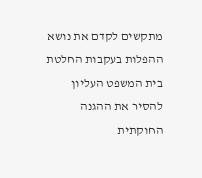מתקשים לקדם את נושא ההפלות בעקבות החלטת בית המשפט העליון להסיר את ההגנה החוקתית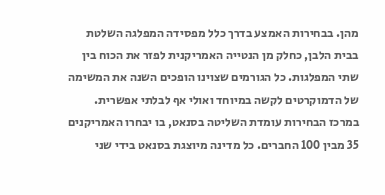מהן. בבחירות האמצע בדרך כלל מפסידה המפלגה השלטת בבית הלבן, כחלק מן הנטייה האמריקנית לפזר את הכוח בין שתי המפלגות. כל הגורמים שצוינו הופכים השנה את המשימה של הדמוקרטים לקשה במיוחד ואולי אף לבלתי אפשרית.
במרכז הבחירות עומדת השליטה בסנאט, בו יבחרו האמריקנים 35 מבין 100 החברים. כל מדינה מיוצגת בסנאט בידי שני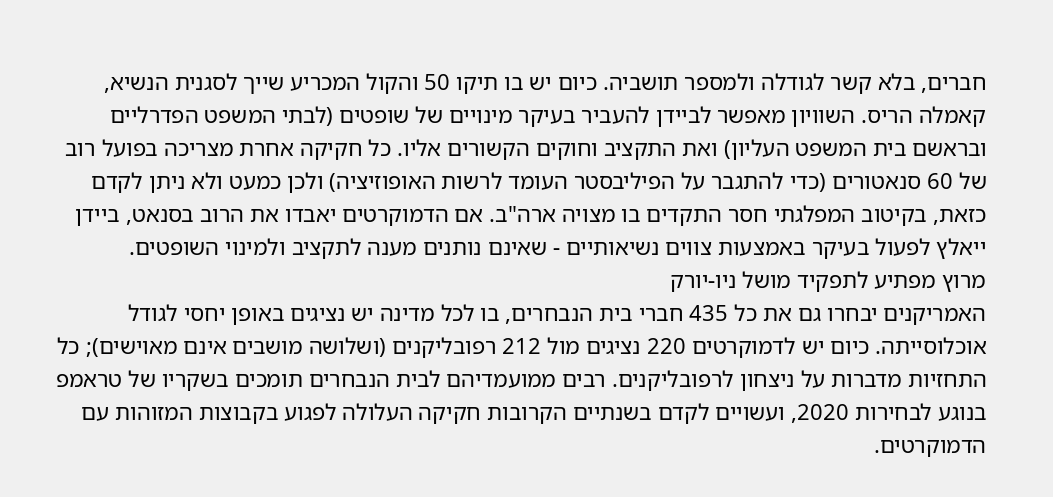חברים, בלא קשר לגודלה ולמספר תושביה. כיום יש בו תיקו 50 והקול המכריע שייך לסגנית הנשיא, קאמלה הריס. השוויון מאפשר לביידן להעביר בעיקר מינויים של שופטים (לבתי המשפט הפדרליים ובראשם בית המשפט העליון) ואת התקציב וחוקים הקשורים אליו. כל חקיקה אחרת מצריכה בפועל רוב של 60 סנאטורים (כדי להתגבר על הפיליבסטר העומד לרשות האופוזיציה) ולכן כמעט ולא ניתן לקדם כזאת, בקיטוב המפלגתי חסר התקדים בו מצויה ארה"ב. אם הדמוקרטים יאבדו את הרוב בסנאט, ביידן ייאלץ לפעול בעיקר באמצעות צווים נשיאותיים - שאינם נותנים מענה לתקציב ולמינוי השופטים.
מרוץ מפתיע לתפקיד מושל ניו-יורק
האמריקנים יבחרו גם את כל 435 חברי בית הנבחרים, בו לכל מדינה יש נציגים באופן יחסי לגודל אוכלוסייתה. כיום יש לדמוקרטים 220 נציגים מול 212 רפובליקנים (ושלושה מושבים אינם מאוישים); כל התחזיות מדברות על ניצחון לרפובליקנים. רבים ממועמדיהם לבית הנבחרים תומכים בשקריו של טראמפ בנוגע לבחירות 2020, ועשויים לקדם בשנתיים הקרובות חקיקה העלולה לפגוע בקבוצות המזוהות עם הדמוקרטים.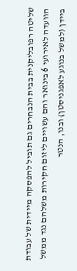שליטה רפובליקנית בבית הנבחרים גם תוביל להפסקה מיידית של עבודת הוועדה לאירועי 6 בינואר והם עשויים ליזום חקירות משלהם נגד ממשל ביידן (למשל בנוגע לאפגניסטן) ובנו, הנטר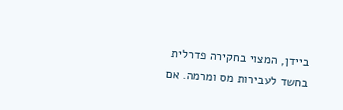ביידן, המצוי בחקירה פדרלית בחשד לעבירות מס ומרמה. אם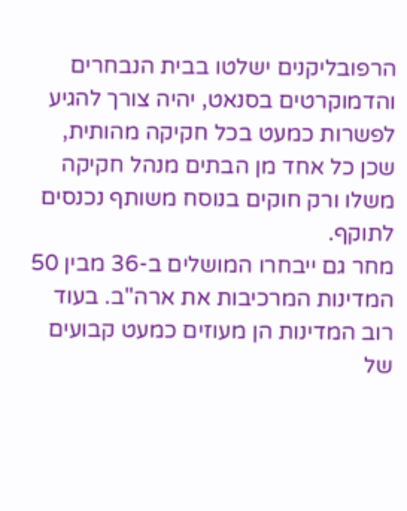הרפובליקנים ישלטו בבית הנבחרים והדמוקרטים בסנאט, יהיה צורך להגיע לפשרות כמעט בכל חקיקה מהותית, שכן כל אחד מן הבתים מנהל חקיקה משלו ורק חוקים בנוסח משותף נכנסים לתוקף.
מחר גם ייבחרו המושלים ב-36 מבין 50 המדינות המרכיבות את ארה"ב. בעוד רוב המדינות הן מעוזים כמעט קבועים של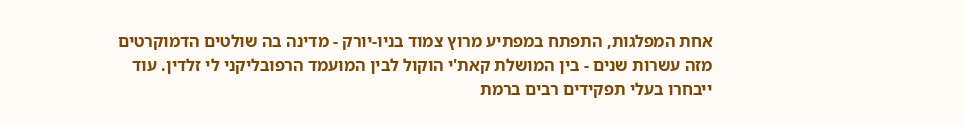אחת המפלגות, התפתח במפתיע מרוץ צמוד בניו-יורק - מדינה בה שולטים הדמוקרטים מזה עשרות שנים - בין המושלת קאת'י הוקול לבין המועמד הרפובליקני לי זלדין. עוד ייבחרו בעלי תפקידים רבים ברמת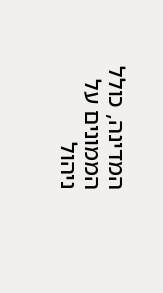המדינה, כולל הממונים על ניהול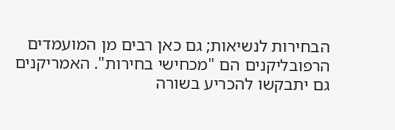הבחירות לנשיאות; גם כאן רבים מן המועמדים הרפובליקנים הם "מכחישי בחירות". האמריקנים גם יתבקשו להכריע בשורה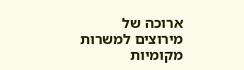ארוכה של מירוצים למשרות מקומיות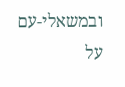ובמשאלי-עם על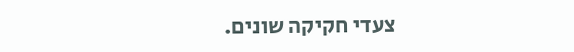צעדי חקיקה שונים.